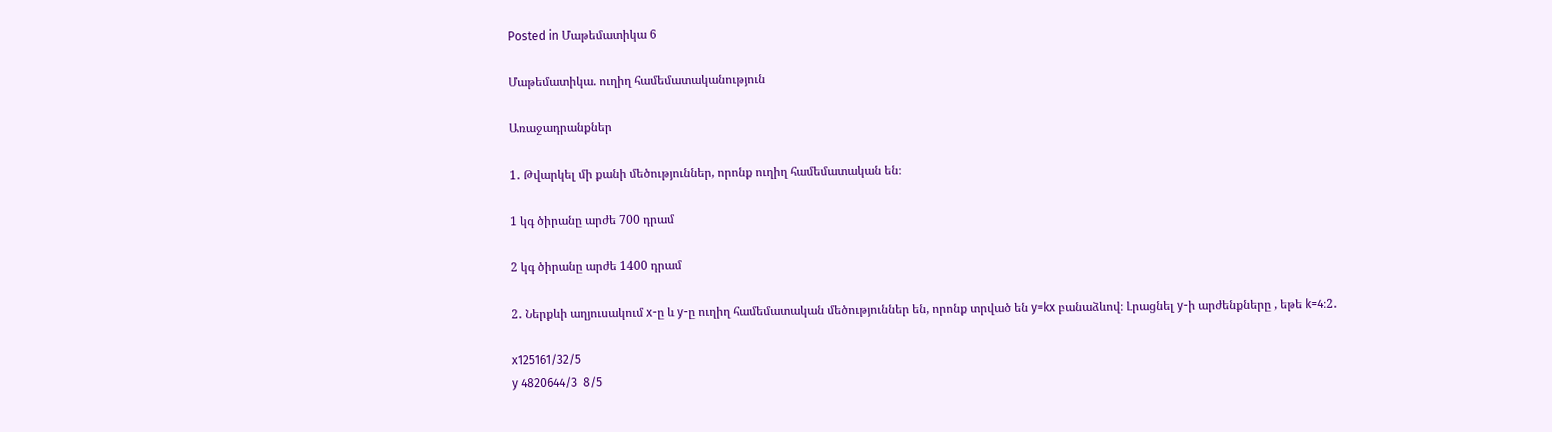Posted in Մաթեմատիկա 6

Մաթեմատիկա. ուղիղ համեմատականություն

Առաջադրանքներ

1․ Թվարկել մի քանի մեծություններ, որոնք ուղիղ համեմատական են։

1 կգ ծիրանը արժե 700 դրամ

2 կգ ծիրանը արժե 1400 դրամ

2․ Ներքևի աղյուսակում x-ը և y-ը ուղիղ համեմատական մեծություններ են, որոնք տրված են y=kx բանաձևով։ Լրացնել y-ի արժենքները , եթե k=4։2․

x125161/32/5
y 4820644/3  8/5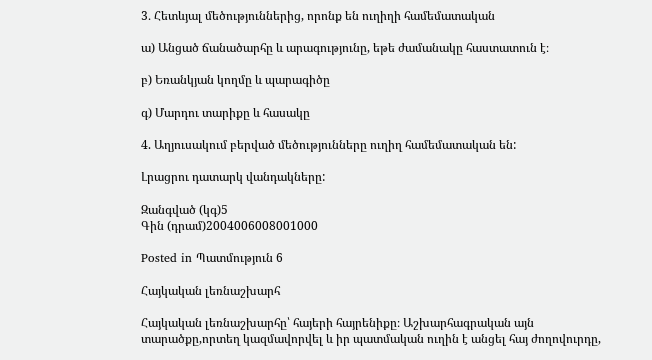3․ Հետևյալ մեծություններից, որոնք են ուղիղի համեմատական

ա) Անցած ճանածարհը և արագությունը, եթե ժամանակը հաստատուն է։

բ) Եռանկյան կողմը և պարագիծը

գ) Մարդու տարիքը և հասակը

4. Աղյուսակում բերված մեծությունները ուղիղ համեմատական են:

Լրացրու դատարկ վանդակները:

Զանգված (կգ)5
Գին (դրամ)2004006008001000

Posted in Պատմություն 6

Հայկական լեռնաշխարհ

Հայկական լեռնաշխարհը՝ հայերի հայրենիքը։ Աշխարհագրական այն տարածքը,որտեղ կազմավորվել և իր պատմական ուղին է անցել հայ ժողովուրդը,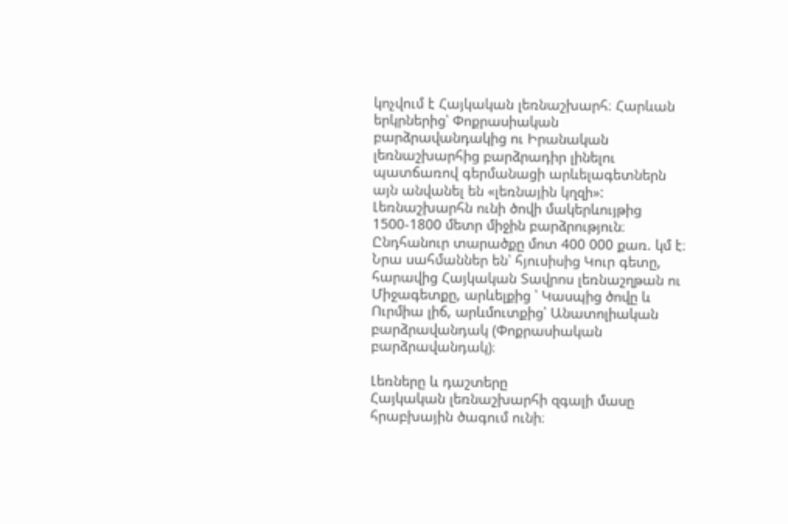կոչվում է Հայկական լեռնաշխարհ։ Հարևան երկրներից՝ Փոքրասիական բարձրավանդակից ու Իրանական լեռնաշխարհից բարձրադիր լինելու պատճառով գերմանացի արևելագետներն այն անվանել են «լեռնային կղզի»: Լեռնաշխարհն ունի ծովի մակերևույթից 1500-1800 մետր միջին բարձրություն։ Ընդհանուր տարածքը մոտ 400 000 քառ. կմ է։ Նրա սահմաններ են՝ հյուսիսից Կուր գետը, հարավից Հայկական Տավրոս լեռնաշղթան ու Միջագետքը, արևելքից ՝ Կասպից ծովը և Ուրմիա լիճ, արևմուտքից՝ Անատոլիական բարձրավանդակ (Փոքրասիական բարձրավանդակ)։

Լեռները և դաշտերը
Հայկական լեռնաշխարհի զգալի մասը հրաբխային ծագում ունի։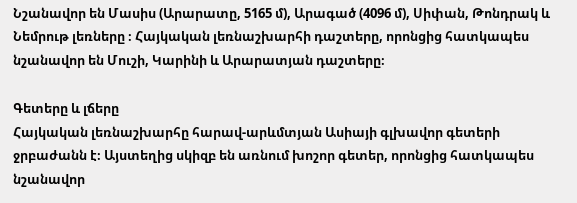Նշանավոր են Մասիս (Արարատը, 5165 մ), Արագած (4096 մ), Սիփան, Թոնդրակ և Նեմրութ լեռները ։ Հայկական լեռնաշխարհի դաշտերը, որոնցից հատկապես նշանավոր են Մուշի, Կարինի և Արարատյան դաշտերը։

Գետերը և լճերը
Հայկական լեռնաշխարհը հարավ-արևմտյան Ասիայի գլխավոր գետերի ջրբաժանն է։ Այստեղից սկիզբ են առնում խոշոր գետեր, որոնցից հատկապես նշանավոր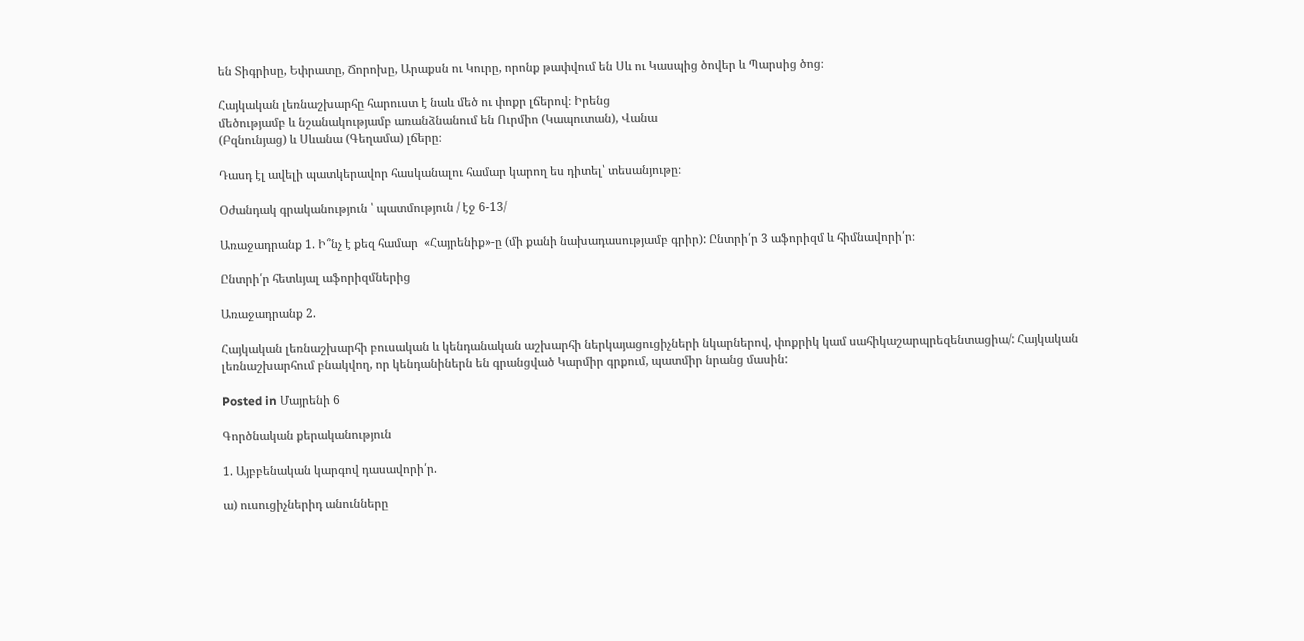են Տիգրիսը, Եփրատը, Ճորոխը, Արաքսն ու Կուրը, որոնք թափվում են Սև ու Կասպից ծովեր և Պարսից ծոց։

Հայկական լեռնաշխարհը հարուստ է նաև մեծ ու փոքր լճերով։ Իրենց
մեծությամբ և նշանակությամբ առանձնանում են Ուրմիո (Կապուտան), Վանա
(Բզնունյաց) և Սևանա (Գեղամա) լճերը։

Դասդ էլ ավելի պատկերավոր հասկանալու համար կարող ես դիտել՝ տեսանյութը։

Օժանդակ գրականություն ՝ պատմություն / էջ 6-13/

Առաջադրանք 1. Ի՞նչ է քեզ համար  «Հայրենիք»-ը (մի քանի նախադասությամբ գրիր): Ընտրի՛ր 3 աֆորիզմ և հիմնավորի՛ր։

Ընտրի՛ր հետևյալ աֆորիզմներից

Առաջադրանք 2.

Հայկական լեռնաշխարհի բուսական և կենդանական աշխարհի ներկայացուցիչների նկարներով, փոքրիկ կամ սահիկաշարպրեզենտացիա/: Հայկական լեռնաշխարհում բնակվող, որ կենդանիներն են գրանցված Կարմիր գրքում, պատմիր նրանց մասին:

Posted in Մայրենի 6

Գործնական քերականություն

1. Այբբենական կարգով դասավորի՛ր.

ա) ուսուցիչներիդ անունները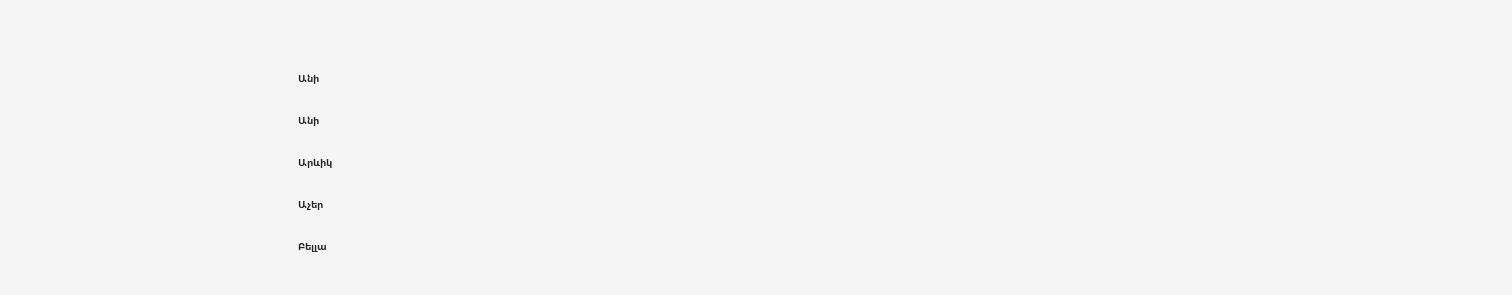Անի

Անի

Արևիկ

Աչեր

Բելլա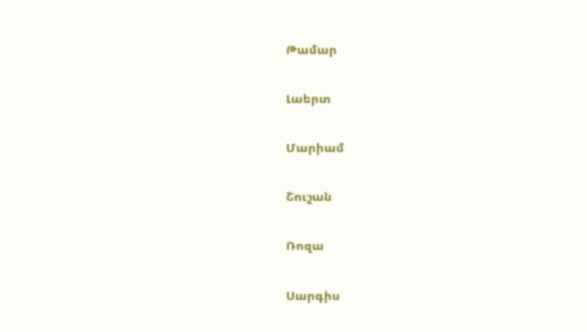Թամար

Լաերտ

Մարիամ

Շուշան

Ռոզա

Սարգիս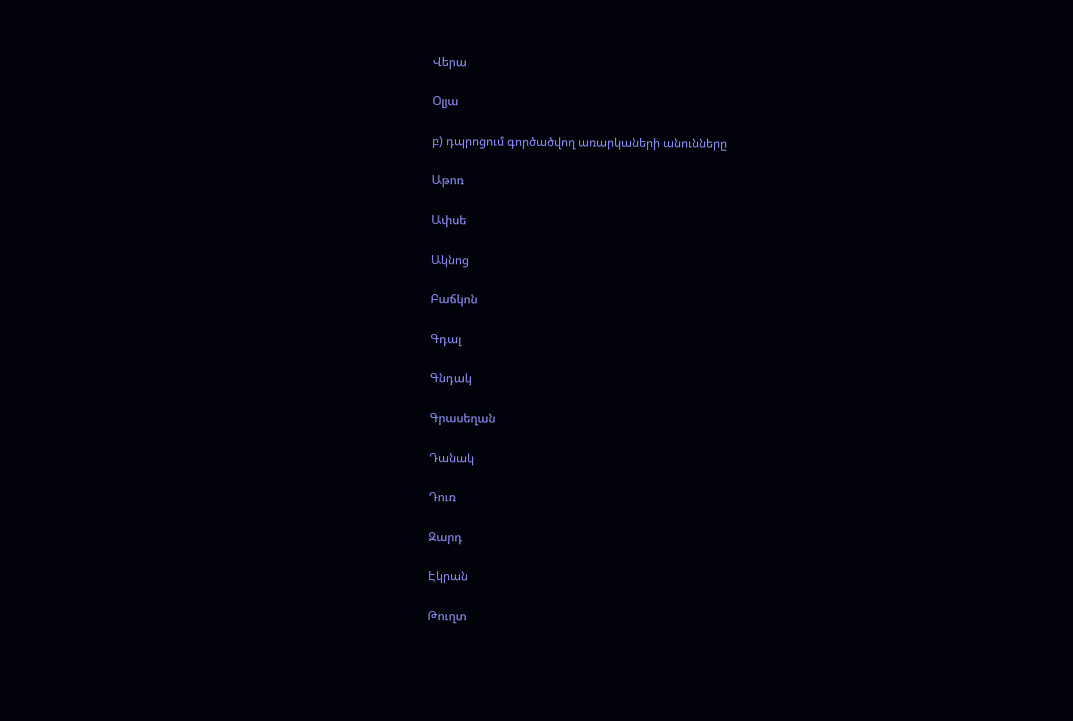Վերա

Օլյա

բ) դպրոցում գործածվող առարկաների անունները

Աթոռ

Ափսե

Ակնոց

Բաճկոն

Գդալ

Գնդակ

Գրասեղան

Դանակ

Դուռ

Զարդ

Էկրան

Թուղտ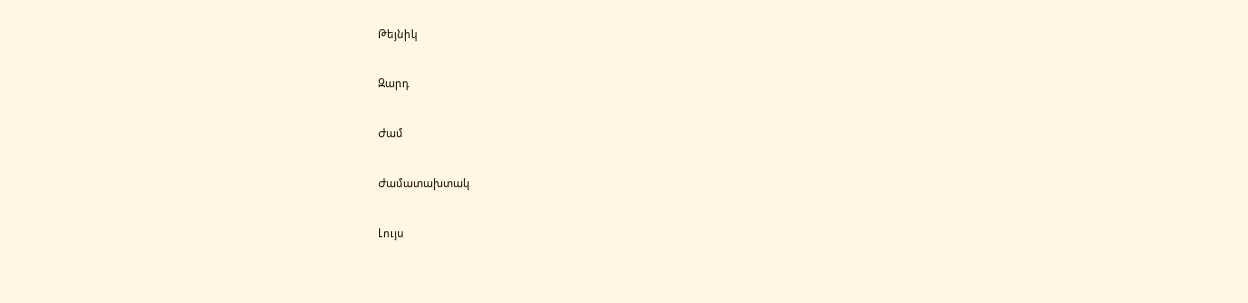Թեյնիկ

Զարդ

Ժամ

Ժամատախտակ

Լույս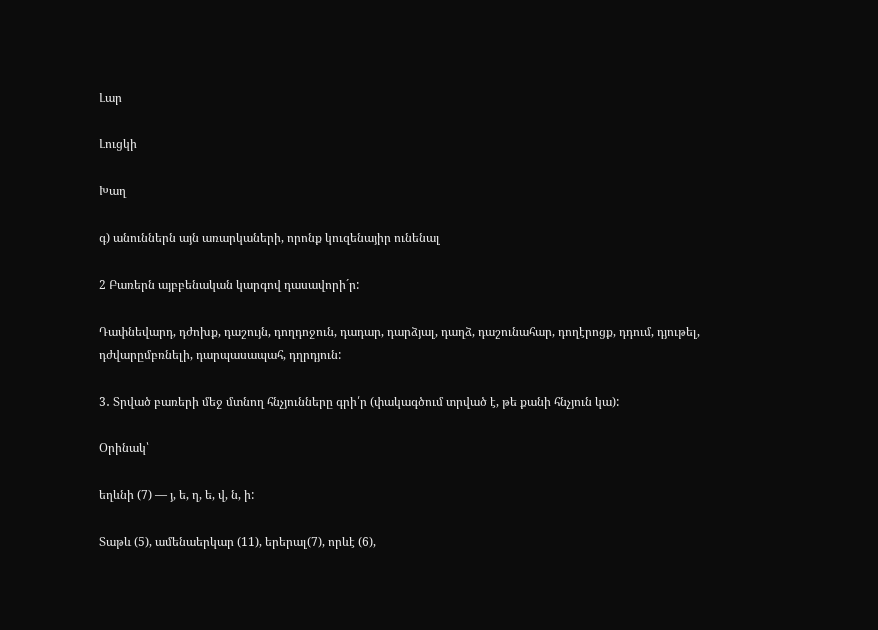Լար

Լուցկի

Խաղ

գ) անուններն այն առարկաների, որոնք կուզենայիր ունենալ

2 Բառերն այբբենական կարգով դասավորի´ր:

Դափնեվարդ, դժոխք, դաշույն, դողդոջուն, դադար, դարձյալ, դաղձ, դաշունահար, դողէրոցք, դդում, դյութել, դժվարըմբռնելի, դարպասապահ, դղրդյուն:

3․ Տրված բառերի մեջ մտնող հնչյունները գրի՛ր (փակագծում տրված է, թե քանի հնչյուն կա):

Օրինակ՝

եղևնի (7) — յ, ե, ղ, ե, վ, ն, ի:

Տաթև (5), ամենաերկար (11), երերալ(7), որևէ (6),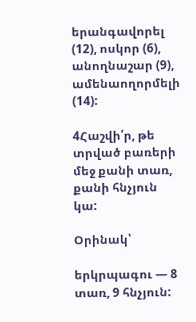երանգավորել (12), ոսկոր (6), անողնաշար (9), ամենաողորմելի (14):

4Հաշվի՛ր, թե տրված բառերի մեջ քանի տառ, քանի հնչյուն կա:

Օրինակ՝

երկրպագու — 8 տառ, 9 հնչյուն: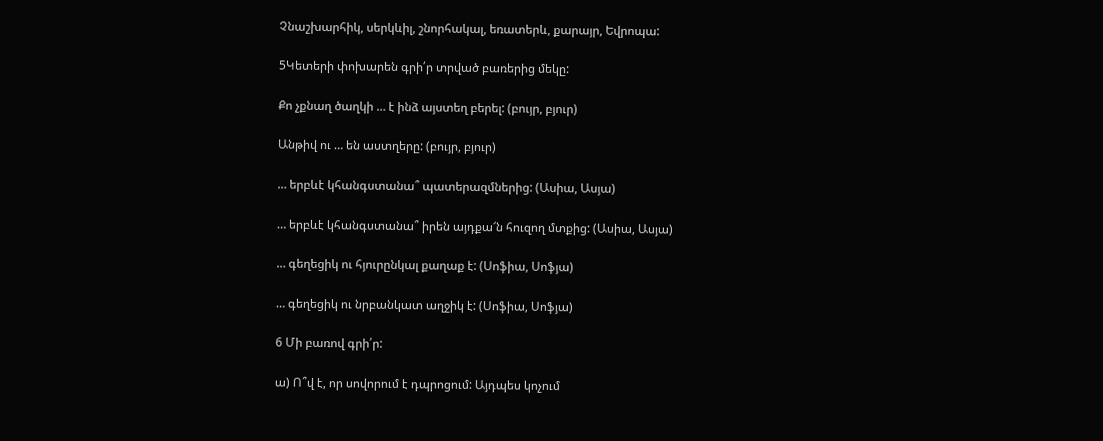Չնաշխարհիկ, սերկևիլ, շնորհակալ, եռատերև, քարայր, Եվրոպա:

5Կետերի փոխարեն գրի՛ր տրված բառերից մեկը:

Քո չքնաղ ծաղկի … է ինձ այստեղ բերել: (բույր, բյուր)

Անթիվ ու … են աստղերը: (բույր, բյուր)

… երբևէ կհանգստանա՞ պատերազմներից: (Ասիա, Ասյա)

… երբևէ կհանգստանա՞ իրեն այդքա՜ն հուզող մտքից: (Ասիա, Ասյա)

… գեղեցիկ ու հյուրընկալ քաղաք է: (Սոֆիա, Սոֆյա)

… գեղեցիկ ու նրբանկատ աղջիկ է: (Սոֆիա, Սոֆյա)

6 Մի բառով գրի՛ր:

ա) Ո՞վ է, որ սովորում է դպրոցում: Այդպես կոչում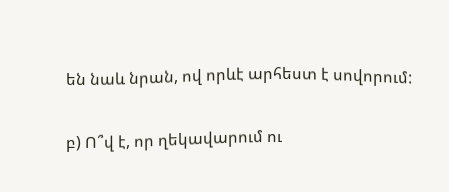են նաև նրան, ով որևէ արհեստ է սովորում:

բ) Ո՞վ է, որ ղեկավարում ու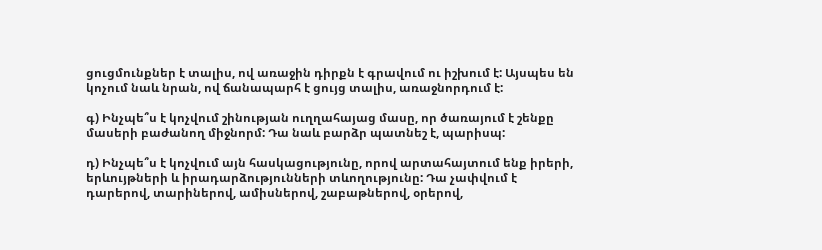ցուցմունքներ է տալիս, ով առաջին դիրքն է գրավում ու իշխում է: Այսպես են կոչում նաև նրան, ով ճանապարհ է ցույց տալիս, առաջնորդում է:

գ) Ինչպե՞ս է կոչվում շինության ուղղահայաց մասը, որ ծառայում է շենքը մասերի բաժանող միջնորմ: Դա նաև բարձր պատնեշ է, պարիսպ:

դ) Ինչպե՞ս է կոչվում այն հասկացությունը, որով արտահայտում ենք իրերի, երևույթների և իրադարձությունների տևողությունը: Դա չափվում է դարերով, տարիներով, ամիսներով, շաբաթներով, օրերով,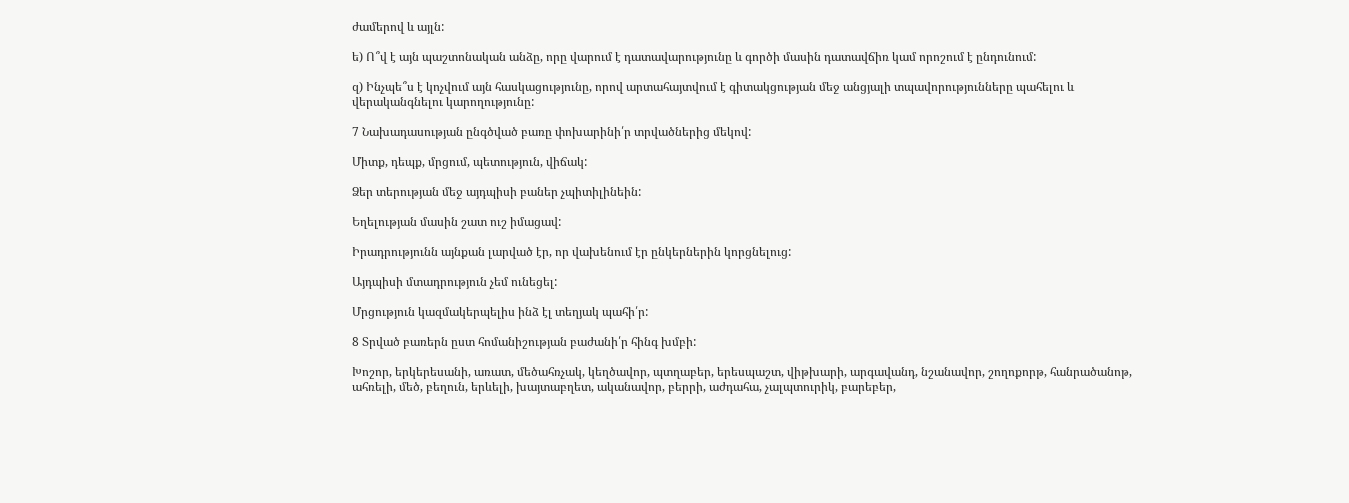ժամերով և այլն:

ե) Ո՞վ է այն պաշտոնական անձը, որը վարում է դատավարությունը և գործի մասին դատավճիռ կամ որոշում է ընդունում:

զ) Ինչպե՞ս է կոչվում այն հասկացությունը, որով արտահայտվում է գիտակցության մեջ անցյալի տպավորությունները պահելու և վերականգնելու կարողությունը:

7 Նախադասության ընգծված բառը փոխարինի՛ր տրվածներից մեկով:

Միտք, դեպք, մրցում, պետություն, վիճակ:

Ձեր տերության մեջ այդպիսի բաներ չպիտիլինեին:

Եղելության մասին շատ ուշ իմացավ:

Իրադրությունն այնքան լարված էր, որ վախենում էր ընկերներին կորցնելուց:

Այդպիսի մտադրություն չեմ ունեցել:

Մրցություն կազմակերպելիս ինձ էլ տեղյակ պահի՛ր:

8 Տրված բառերն ըստ հոմանիշության բաժանի՛ր հինգ խմբի:

Խոշոր, երկերեսանի, առատ, մեծահռչակ, կեղծավոր, պտղաբեր, երեսպաշտ, վիթխարի, արգավանդ, նշանավոր, շողոքորթ, հանրածանոթ, ահռելի, մեծ, բեղուն, երևելի, խայտաբղետ, ականավոր, բերրի, աժդահա, չալպտուրիկ, բարեբեր,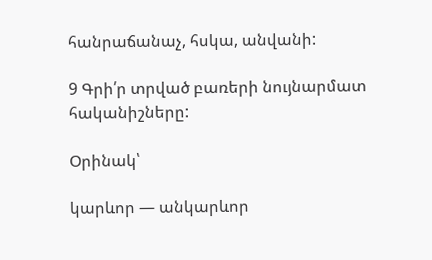հանրաճանաչ, հսկա, անվանի:

9 Գրի՛ր տրված բառերի նույնարմատ հականիշները:

Օրինակ՝

կարևոր — անկարևոր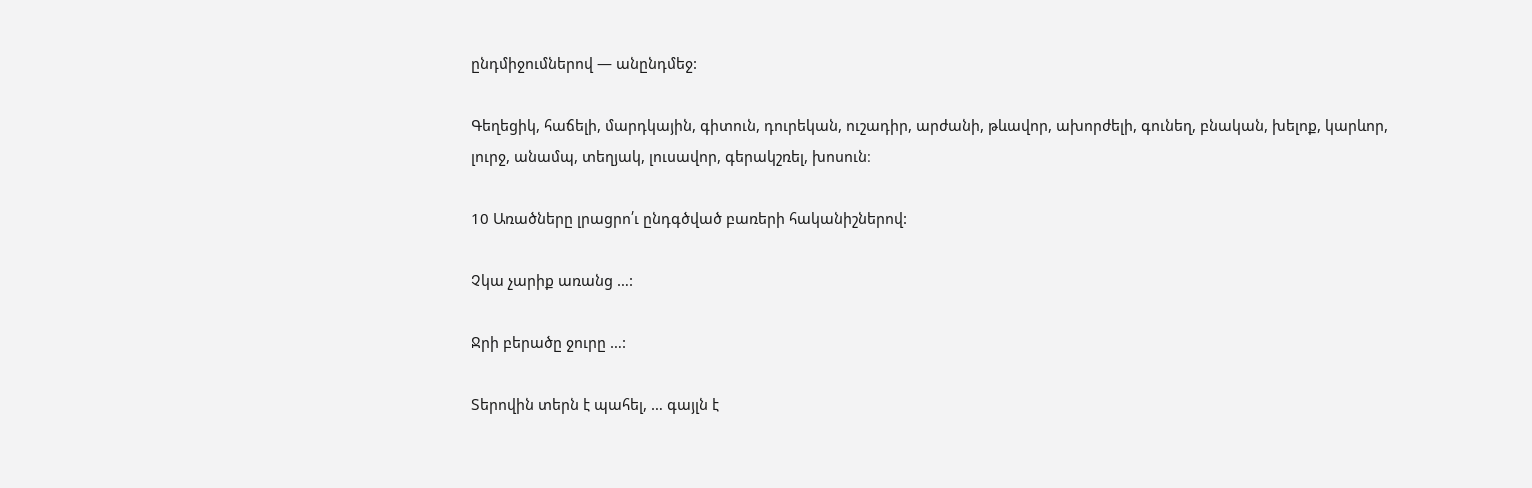ընդմիջումներով — անընդմեջ:

Գեղեցիկ, հաճելի, մարդկային, գիտուն, դուրեկան, ուշադիր, արժանի, թևավոր, ախորժելի, գունեղ, բնական, խելոք, կարևոր, լուրջ, անամպ, տեղյակ, լուսավոր, գերակշռել, խոսուն։

10 Առածները լրացրո՛ւ ընդգծված բառերի հականիշներով:

Չկա չարիք առանց …:

Ջրի բերածը ջուրը …:

Տերովին տերն է պահել, … գայլն է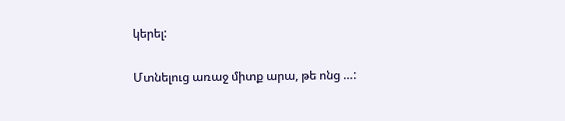կերել:

Մտնելուց առաջ միտք արա, թե ոնց …: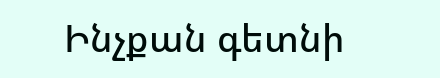Ինչքան գետնի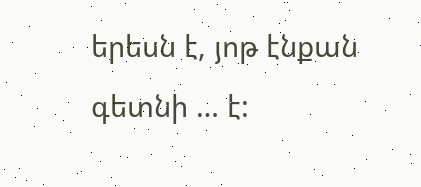երեսն է, յոթ էնքան գետնի … է: